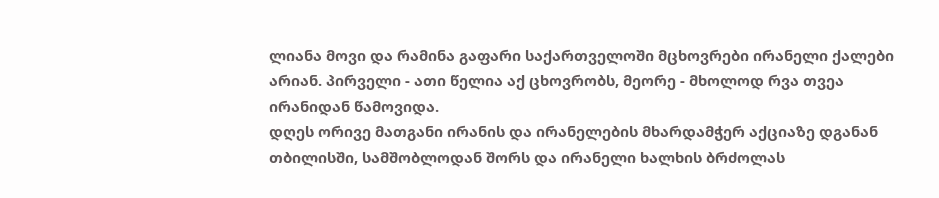ლიანა მოვი და რამინა გაფარი საქართველოში მცხოვრები ირანელი ქალები არიან. პირველი - ათი წელია აქ ცხოვრობს, მეორე - მხოლოდ რვა თვეა ირანიდან წამოვიდა.
დღეს ორივე მათგანი ირანის და ირანელების მხარდამჭერ აქციაზე დგანან თბილისში, სამშობლოდან შორს და ირანელი ხალხის ბრძოლას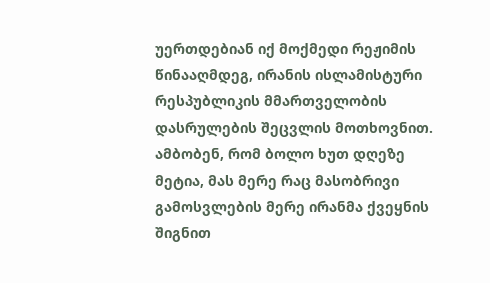უერთდებიან იქ მოქმედი რეჟიმის წინააღმდეგ, ირანის ისლამისტური რესპუბლიკის მმართველობის დასრულების შეცვლის მოთხოვნით.
ამბობენ, რომ ბოლო ხუთ დღეზე მეტია, მას მერე რაც მასობრივი გამოსვლების მერე ირანმა ქვეყნის შიგნით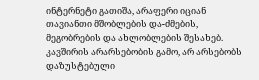ინტერნეტი გათიშა, არაფერი იციან თავიანთი მშობლების და-ძმების, მეგობრების და ახლობლების შესახებ.
კავშირის არარსებობის გამო, არ არსებობს დაზუსტებული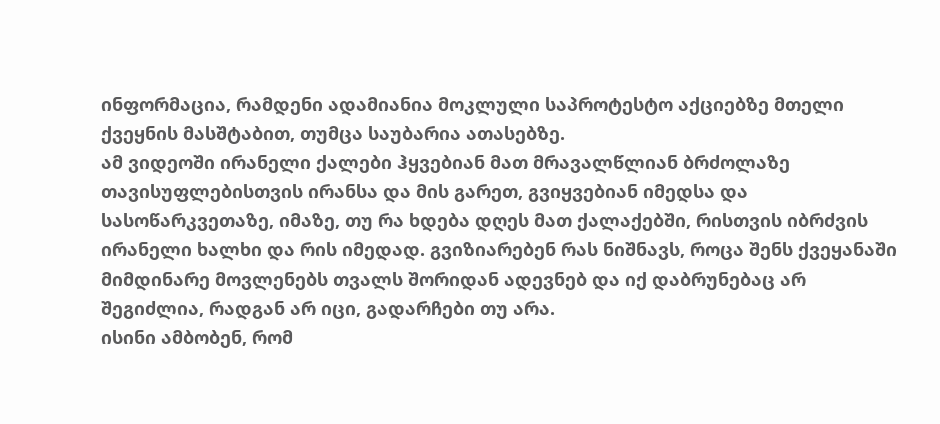ინფორმაცია, რამდენი ადამიანია მოკლული საპროტესტო აქციებზე მთელი ქვეყნის მასშტაბით, თუმცა საუბარია ათასებზე.
ამ ვიდეოში ირანელი ქალები ჰყვებიან მათ მრავალწლიან ბრძოლაზე თავისუფლებისთვის ირანსა და მის გარეთ, გვიყვებიან იმედსა და სასოწარკვეთაზე, იმაზე, თუ რა ხდება დღეს მათ ქალაქებში, რისთვის იბრძვის ირანელი ხალხი და რის იმედად. გვიზიარებენ რას ნიშნავს, როცა შენს ქვეყანაში მიმდინარე მოვლენებს თვალს შორიდან ადევნებ და იქ დაბრუნებაც არ შეგიძლია, რადგან არ იცი, გადარჩები თუ არა.
ისინი ამბობენ, რომ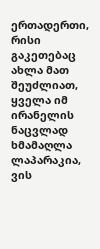ერთადერთი, რისი გაკეთებაც ახლა მათ შეუძლიათ, ყველა იმ ირანელის ნაცვლად ხმამაღლა ლაპარაკია, ვის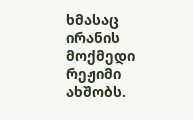ხმასაც ირანის მოქმედი რეჟიმი ახშობს.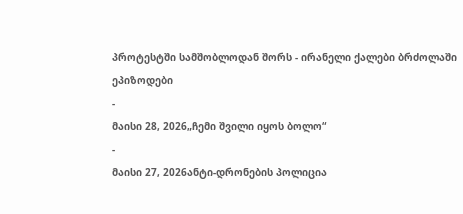პროტესტში სამშობლოდან შორს - ირანელი ქალები ბრძოლაში
ეპიზოდები
-
მაისი 28, 2026„ჩემი შვილი იყოს ბოლო“
-
მაისი 27, 2026ანტი-დრონების პოლიცია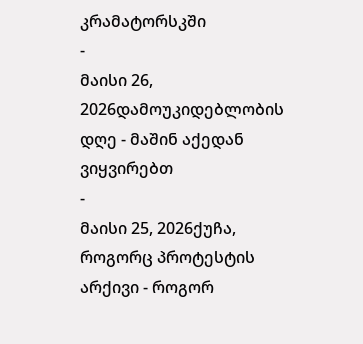კრამატორსკში
-
მაისი 26, 2026დამოუკიდებლობის დღე - მაშინ აქედან ვიყვირებთ
-
მაისი 25, 2026ქუჩა, როგორც პროტესტის არქივი - როგორ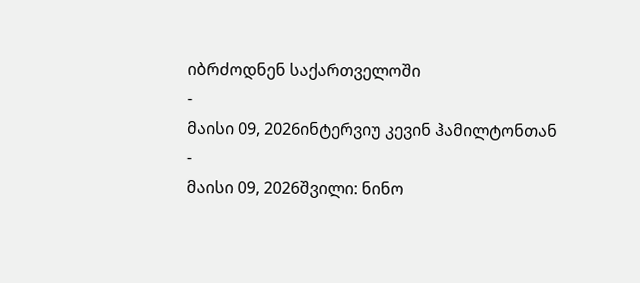იბრძოდნენ საქართველოში
-
მაისი 09, 2026ინტერვიუ კევინ ჰამილტონთან
-
მაისი 09, 2026შვილი: ნინო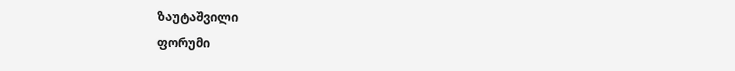ზაუტაშვილი
ფორუმი